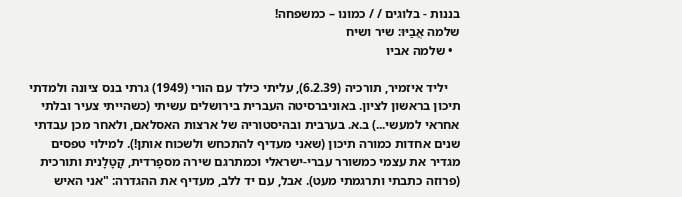בננות - בלוגים / / כמונו – כמשפחה!
שלמה אֲבַיּוּ: שיר ושיח
  • שלמה אביו

    יליד איזמיר, תורכיה (6.2.39), עליתי כילד עם הורי (1949) גרתי בנס ציונה ולמדתי תיכון בראשון לציון. באוניברסיטה העברית בירושלים עשיתי (כשהייתי צעיר ובלתי אחראי למעשי...) ב.א. בערבית ובהיסטוריה של ארצות האסלאם, ולאחר מכן עבדתי שנים אחדות כמורה תיכון (שאני מעדיף להתכחש ולשכוח אותן!). למילוי טפסים מגדיר את עצמי כמשורר עברי-ישראלי וכמתרגם שירה מספָרדית, קָטָלָנית ותורכית (פרוזה כתבתי ותרגמתי מעט). אבל, עם יד ללב, מעדיף את ההגדרה: "אני האיש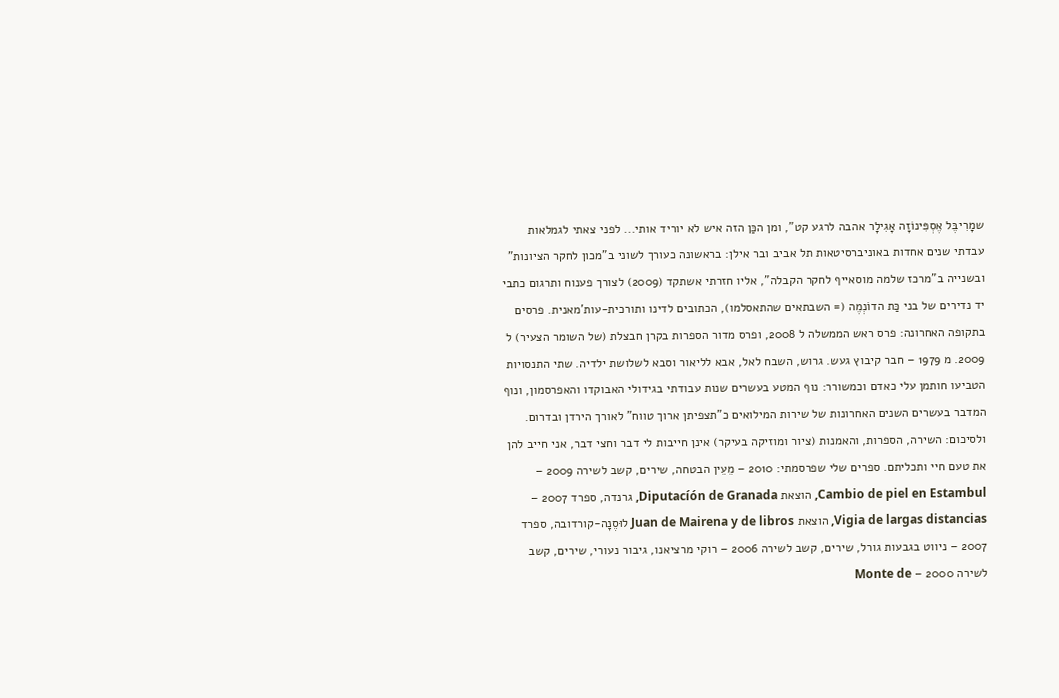שמָרִיבֶּל אֶסְפִּינוֹזָה אָגִילָר אהבה לרגע קט", ומן הכַּן הזה איש לא יוריד אותי... לפני צאתי לגמלאות עבדתי שנים אחדות באוניברסיטאות תל אביב ובר אילן: בראשונה כעורך לשוני ב"מכון לחקר הציונות" ובשנייה ב"מרכז שלמה מוסאייף לחקר הקבלה", אליו חזרתי אשתקד (2009) לצורך פענוח ותרגום כתבי יד נדירים של בני כַּת הדוֹנְמֶה (= השבתאים שהתאסלמו), הכתובים לדינו ותורכית-עות'מאנית. פרסים בתקופה האחרונה: פרס ראש הממשלה ל 2008, ופרס מדור הספרות בקרן חבצלת (של השומר הצעיר) ל 2009. מ 1979 – חבר קיבוץ געש. גרוש, השבח לאל, אבא לליאור וסבא לשלושת ילדיה. שתי התנסויות הטביעו חותמן עלי כאדם וכמשורר: נוף המטע בעשרים שנות עבודתי בגידולי האבוקדו והאפרסמון, ונוף המדבר בעשרים השנים האחרונות של שירות המילואים כ"תצפיתן ארוך טווח" לאורך הירדן ובדרום. ולסיכום: השירה, הספרות, והאמנות (ציור ומוזיקה בעיקר) אינן חייבות לי דבר וחצי דבר, אני חייב להן את טעם חיי ותכליתם. ספרים שלי שפרסמתי: 2010 – מֵעֵין הבטחה, שירים, קשב לשירה 2009 – Cambio de piel en Estambul, הוצאת Diputacíón de Granada, גרנדה, ספרד 2007 – Vigia de largas distancias, הוצאת Juan de Mairena y de libros לוּסֶנָה-קורדובה, ספרד 2007 – ניווט בגבעות גורל, שירים, קשב לשירה 2006 – רוקי מרציאנו, גיבור נעורי, שירים, קשב לשירה 2000 – Monte de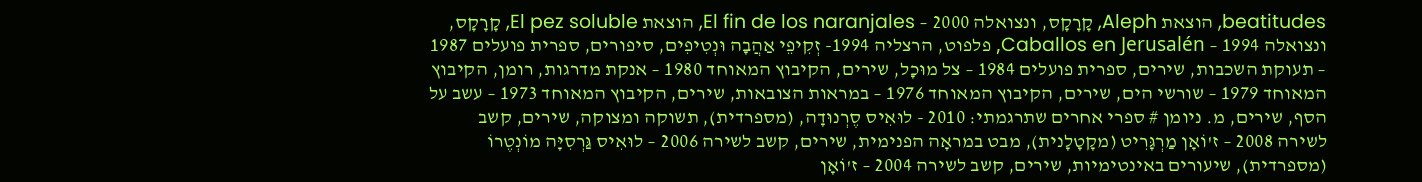beatitudes, הוצאת Aleph, קָרָקָס, ונצואלה 2000 – El fin de los naranjales, הוצאת El pez soluble, קָרָקָס, ונצואלה 1994 – Caballos en Jerusalén, פלפוט, הרצליה 1994- זְקִיפֵי אַהֲבָה וּנְטִיפִים, סיפורים, ספרית פועלים 1987 – תעוקת השכבות, שירים, ספרית פועלים 1984 – צל מוּכָל, שירים, הקיבוץ המאוחד 1980 – אנקת מדרגות, רומן, הקיבוץ המאוחד 1979 – שורשי הים, שירים, הקיבוץ המאוחד 1976 – במראות הצובאות, שירים, הקיבוץ המאוחד 1973 – עשב על הסף, שירים, מ. ניומן # ספרי אחרים שתרגמתי: 2010 - לוּאִיס סֶרְנוּדָה, (מספרדית), תשוקה ומצוקה, שירים, קשב לשירה 2008 – ז'וֹאָן מַרְגָּרִיט (מקָטָלָנית), מבט במראָה הפנימית, שירים, קשב לשירה 2006 – לוּאִיס גַּרְסִיָּה מוֹנְטֶרוֹ (מספרדית), שיעורים באינטימיות, שירים, קשב לשירה 2004 – ז'וֹאָן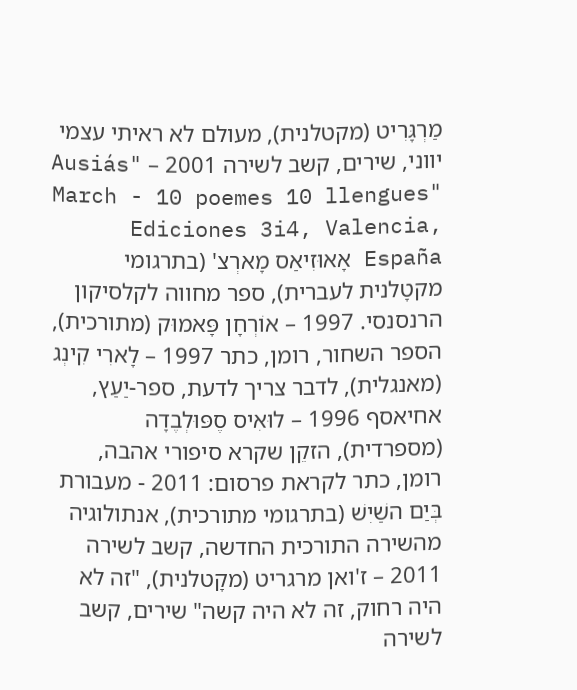מַרְגָּרִיט (מקטלנית), מעולם לא ראיתי עצמי יווני, שירים, קשב לשירה 2001 – "Ausiás March - 10 poemes 10 llengues" Ediciones 3i4, Valencia, España אָאוּזִיאַס מָארְצ' (בתרגומי מקטָלנית לעברית), ספר מחווה לקלסיקון הרנסנסי. 1997 – אוֹרְחָן פָּאמוּק (מתורכית), הספר השחור, רומן, כתר 1997 – לָארִי קִינְג (מאנגלית), לדבר צריך לדעת, ספר-יַעַץ, אחיאסף 1996 – לוּאִיס סֶפּוּלְבֶדָה (מספרדית), הזקֵן שקרא סיפורי אהבה, רומן, כתר לקראת פרסום: 2011 - מעבורת בְּיַם השַׁיִשׁ (בתרגומי מתורכית), אנתולוגיה מהשירה התורכית החדשה, קשב לשירה 2011 – ז'ואן מרגריט (מקָטלנית), "זה לא היה רחוק, זה לא היה קשה" שירים, קשב לשירה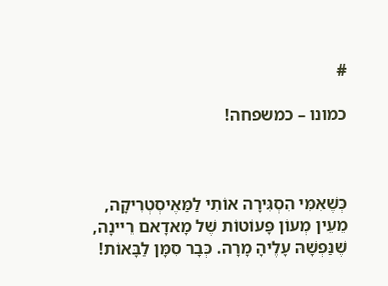#

כמונו – כמשפחה!



כְּשֶׁאִמִּי הִסְגִּירָה אוֹתִי לַמַּאֶיסְטְרִיקָה,
מֵעֵין מְעוֹן פָּעוֹטוֹת שֶׁל מָאדָאם רֵיינָה,
שֶׁנַּפְשָׁהּ עָלֶיהָ מָרָה. כְּבָר סִמָּן לַבָּאוֹת!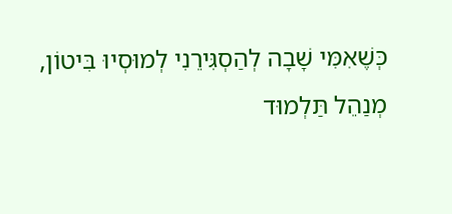כְּשֶׁאִמִּי שָׁבָה לְהַסְגִּירֵנִי לְמוּסְיוּ בִּיטוֹן,
מְנַהֵל תַּלְמוּד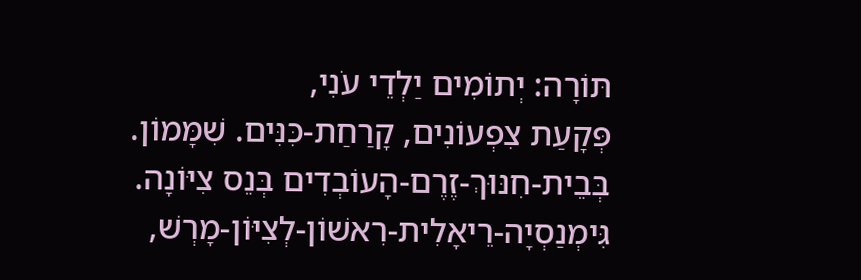תּוֹרָה: יְתוֹמִים יַלְדֵי עֹנִי,
פְּקָעַת צִפְעוֹנִים, קָרַחַת-כִּנִּים. שִׁמָּמוֹן.
בְּבֵית-חִנּוּךְ-זֶרֶם-הָעוֹבְדִים בְּנֵס צִיּוֹנָה.
גִּימְנַסְיָה-רֵיאָלִית-רִאשׁוֹן-לְצִיּוֹן-מָרְשׁ,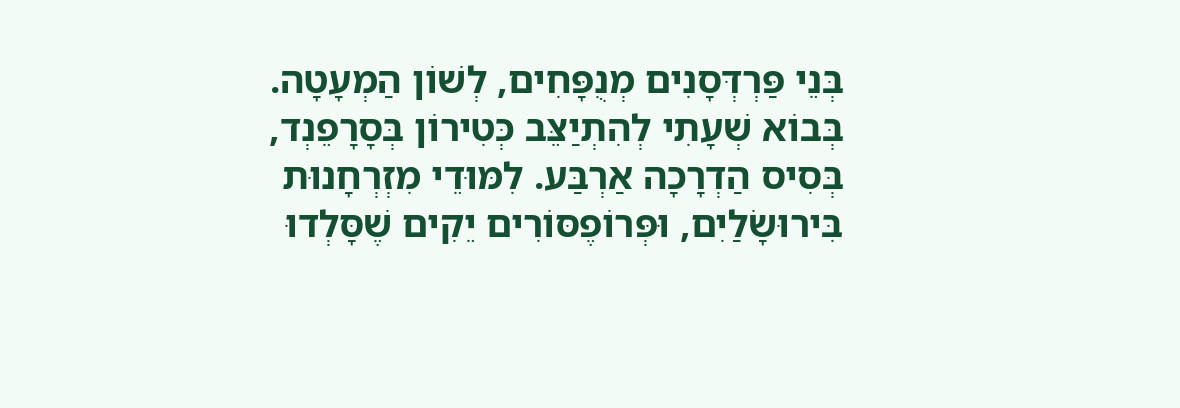בְּנֵי פַּרְדְּסָנִים מְנֻפָּחִים, לְשׁוֹן הַמְעָטָה.
בְּבוֹא שְׁעָתִי לְהִתְיַצֵּב כְּטִירוֹן בְּסָרָפֵנְד,
בְּסִיס הַדְרָכָה אַרְבַּע. לִמּוּדֵי מִזְרְחָנוּת
בִּירוּשָֹלַיִם, וּפְּרוֹפֶסּוֹרִים יֵקִים שֶׁסָּלְדוּ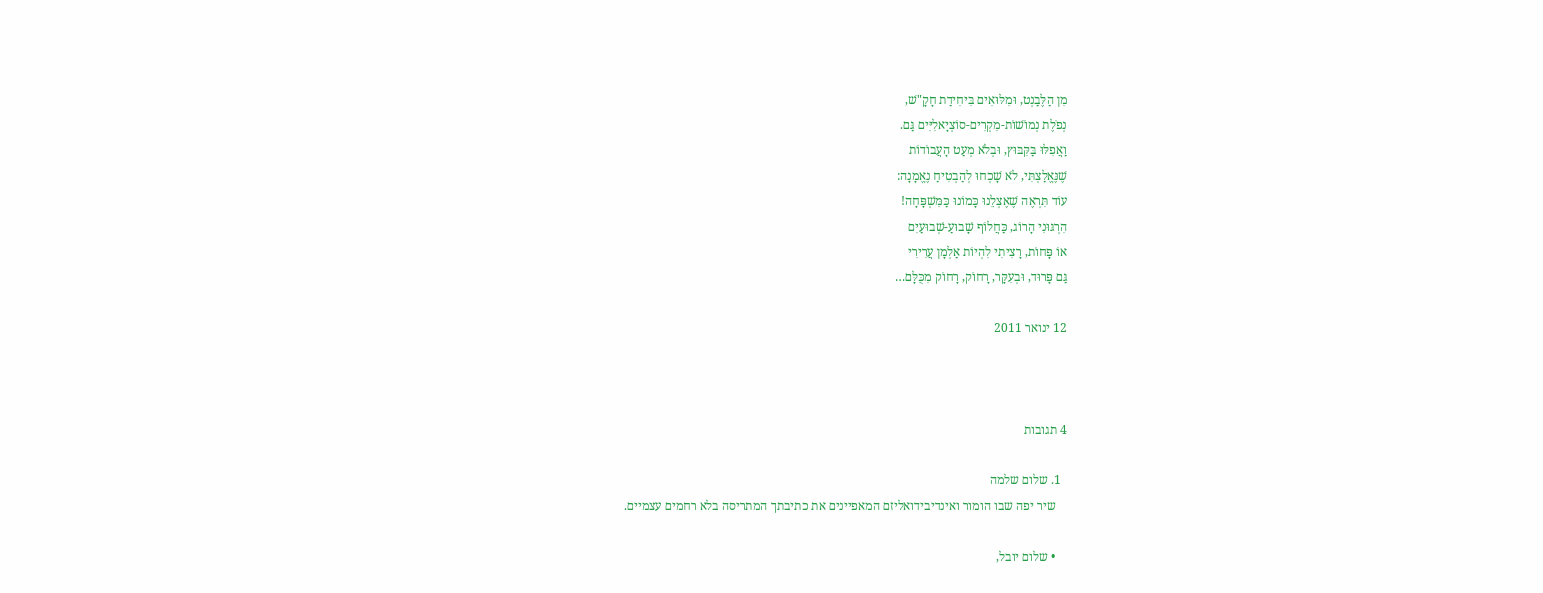מִן הַלֶּבַנְט, וּמִלּוּאִים בִּיחִידַת חָקָ"שׁ,
נְפֹלֶת נְמוֹשׁוֹת-מִקְרִים-סוֹצְיָאלִיִּים גַּם.
וַאֲפִלּוּ בַּקִּבּוּץ, וּבְלֹא מְעַט הָעֲבוֹדוֹת
שֶׁנֶּאֱלַצְתִּי, לֹא שָׁכְחוּ לְהַבְטִיחַ נֶאֱמָנָה:
עוֹד תִּרְאֶה שֶׁאֶצְלֵנוּ כָּמוֹנוּ כַּמִּשְׁפָּחָה!
הִרְגּוּנִי הָרוֹג, כַּחֲלוֹף שָׁבוּעַ-שְׁבוּעַיִם
אוֹ פָּחוֹת, רָצִיתִי לִהְיוֹת אַלְמָן עֲרִירִי
גַּם פָּרוּד, וּבְעִקָּר, רָחוֹק, רָחוֹק מִכֻּלָּם…

12 ינואר 2011



4 תגובות

  1. שלום שלמה
    שיר יפה שבו הומור ואינדיבידואליזם המאפיינים את כתיבתך המתריסה בלא רחמים עצמיים.

    • שלום יובל,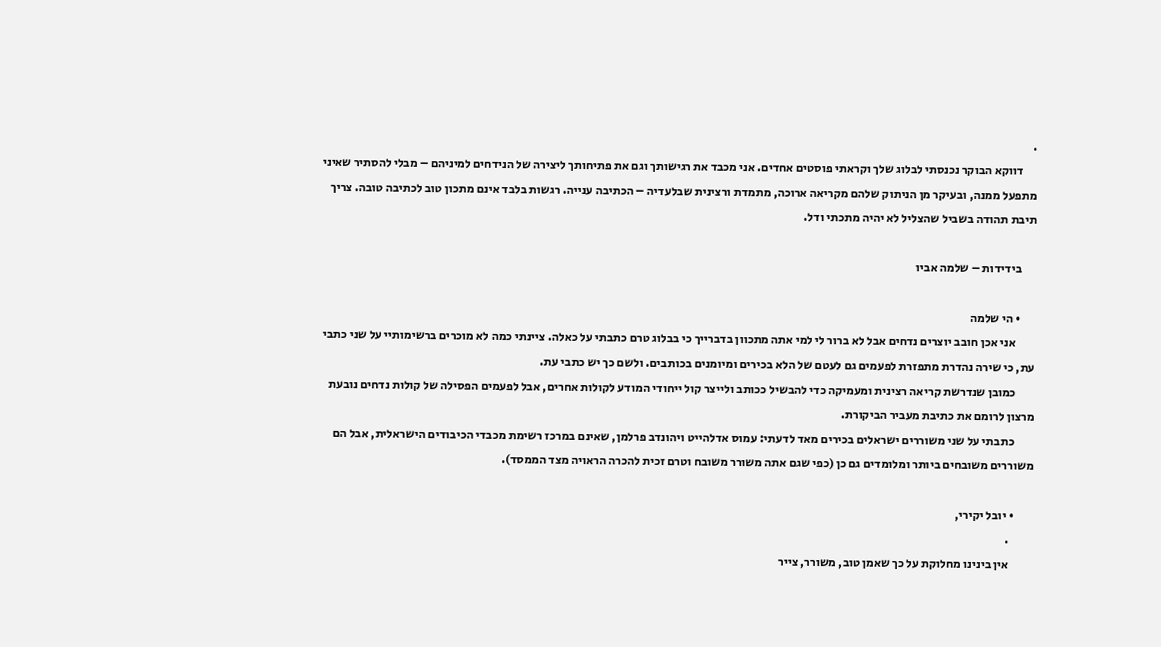.
      דווקא הבוקר נכנסתי לבלוג שלך וקראתי פוסטים אחדים. אני מכבד את רגישותך וגם את פתיחותך ליצירה של הנידחים למיניהם – מבלי להסתיר שאיני מתפעל ממנה, ובעיקר מן הניתוק שלהם מקריאה ארוכה, מתמדת ורצינית שבלעדיה – הכתיבה ענייה. רגשות בלבד אינם מתכון טוב לכתיבה טובה. צריך תיבת תהודה בשביל שהצליל לא יהיה מתכתי ודל.

      בידידות – שלמה אביו

      • הי שלמה
        אני אכן חובב יוצרים נדחים אבל לא ברור לי למי אתה מתכוון בדברייך כי בבלוג טרם כתבתי על כאלה. ציינתי כמה לא מוכרים ברשימותיי על שני כתבי עת, כי שירה נהדרת מתפזרת לפעמים גם לעטם של הלא בכירים ומיומנים בכותבים. ולשם כך יש כתבי עת.
        כמובן שנדרשת קריאה רצינית ומעמיקה כדי להבשיל ככותב ולייצר קול ייחודי המודע לקולות אחרים, אבל לפעמים הפסילה של קולות נדחים נובעת מרצון לרומם את כתיבת מעביר הביקורת.
        כתבתי על שני משוררים ישראלים בכירים מאד לדעתי: עמוס אדלהייט ויהונדב פרלמן, שאינם במרכז רשימת מכבדי הכיבודים הישראלית, אבל הם משוררים משובחים ביותר ומלומדים גם כן (כפי שגם אתה משורר משובח וטרם זכית להכרה הראויה מצד הממסד).

        • יובל יקירי,
          .
          אין בינינו מחלוקת על כך שאמן טוב, משורר, צייר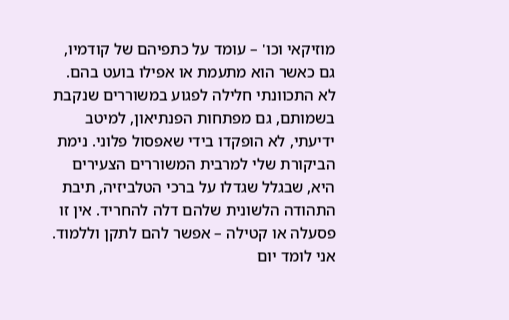מוזיקאי וכו' – עומד על כתפיהם של קודמיו, גם כאשר הוא מתעמת או אפילו בועט בהם. לא התכוונתי חלילה לפגוע במשוררים שנקבת בשמותם, גם מפתחות הפנתיאון, למיטב ידיעתי, לא הופקדו בידי שאפסול פלוני. נימת הביקורת שלי למרבית המשוררים הצעירים היא, שבגלל שגדלו על ברכי הטלביזיה, תיבת התהודה הלשונית שלהם דלה להחריד. אין זו פסעלה או קטילה – אפשר להם לתקן וללמוד. אני לומד יום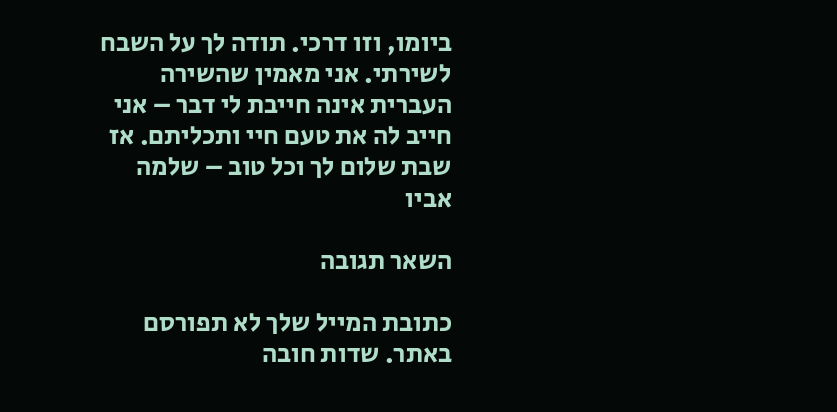ביומו, וזו דרכי. תודה לך על השבח לשירתי. אני מאמין שהשירה העברית אינה חייבת לי דבר – אני חייב לה את טעם חיי ותכליתם. אז שבת שלום לך וכל טוב – שלמה אביו

השאר תגובה

כתובת המייל שלך לא תפורסם באתר. שדות חובה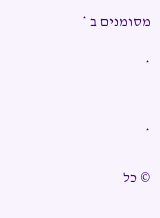מסומנים ב *

*


*

© כל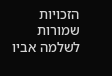הזכויות שמורות לשלמה אביו